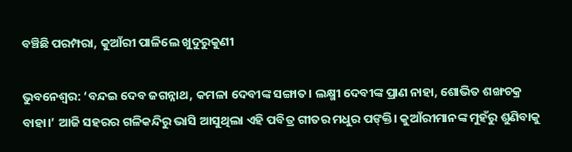ବଞ୍ଚିଛି ପରମ୍ପରା, କୁଆଁରୀ ପାଳିଲେ ଖୁଦୁରୁକୁଣୀ

ଭୁବନେଶ୍ୱର: ‘ବନ୍ଦଇ ଦେବ ଜଗନ୍ନାଥ, କମଳା ଦେବୀଙ୍କ ସଙ୍ଗାତ। ଲକ୍ଷ୍ମୀ ଦେବୀଙ୍କ ପ୍ରାଣ ନାହା, ଶୋଭିତ ଶଙ୍ଖଚକ୍ର ବାହା।’ ଆଜି ସହରର ଗଳିକନ୍ଦିରୁ ଭାସି ଆସୁଥିଲା ଏହି ପବିତ୍ର ଗୀତର ମଧୁର ପଙ୍‌କ୍ତି। କୁଆଁରୀମାନଙ୍କ ମୁହଁରୁ ଶୁଣିବାକୁ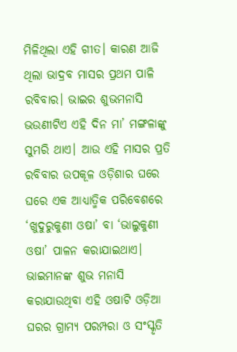ମିଳିଥିଲା ଏହି ଗୀତ। କାରଣ ଆଜି ଥିଲା ଭାଦ୍ରବ ମାସର ପ୍ରଥମ ପାଳି ରବିବାର। ଭାଇର ଶୁଭମନାସି ଭଉଣୀଟିଏ ଏହି ଦିନ ମା’ ମଙ୍ଗଳାଙ୍କୁ ସୁମରି ଥାଏ। ଆଉ ଏହି ମାସର ପ୍ରତି ରବିବାର ଉପକୂଳ ଓଡ଼ିଶାର ଘରେ ଘରେ ଏକ ଆଧ୍ୟାତ୍ମିକ ପରିବେଶରେ ‘ଖୁଦୁରୁକୁଣୀ ଓଷା’ ବା ‘ଭାଲୁକୁଣୀ ଓଷା’ ପାଳନ କରାଯାଇଥାଏ। ଭାଇମାନଙ୍କ ଶୁଭ ମନାସି କରାଯାଉଥିବା ଏହି ଓଷାଟି ଓଡ଼ିଆ ଘରର ଗ୍ରାମ୍ୟ ପରମ୍ପରା ଓ ସଂସ୍କୃତି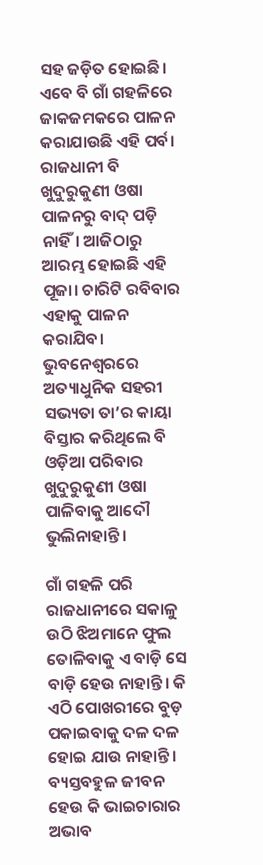ସହ ଜଡ଼ିତ ହୋଇଛି। ଏବେ ବି ଗାଁ ଗହଳିରେ ଜାକଜମକରେ ପାଳନ କରାଯାଉଛି ଏହି ପର୍ବ। ରାଜଧାନୀ ବି ଖୁଦୁରୁକୁଣୀ ଓଷା ପାଳନରୁ ବାଦ୍‌ ପଡ଼ି ନାହିଁ। ଆଜିଠାରୁ ଆରମ୍ଭ ହୋଇଛି ଏହି ପୂଜା। ଚାରିଟି ରବିବାର ଏହାକୁ ପାଳନ କରାଯିବ। ଭୁବନେଶ୍ୱରରେ ଅତ୍ୟାଧୁନିକ ସହରୀ ସଭ୍ୟତା ତା’ର କାୟା ବିସ୍ତାର କରିଥିଲେ ବି ଓଡ଼ିଆ ପରିବାର ଖୁଦୁରୁକୁଣୀ ଓଷା ପାଳିବାକୁ ଆଦୌ ଭୁଲିନାହାନ୍ତି।

ଗାଁ ଗହଳି ପରି ରାଜଧାନୀରେ ସକାଳୁ ଉଠି ଝିଅମାନେ ଫୁଲ ତୋଳିବାକୁ ଏ ବାଡ଼ି ସେ ବାଡ଼ି ହେଉ ନାହାନ୍ତି। କି ଏଠି ପୋଖରୀରେ ବୁଡ଼ ପକାଇବାକୁ ଦଳ ଦଳ ହୋଇ ଯାଉ ନାହାନ୍ତି। ବ୍ୟସ୍ତବହୁଳ ଜୀବନ ହେଉ କି ଭାଇଚାରାର ଅଭାବ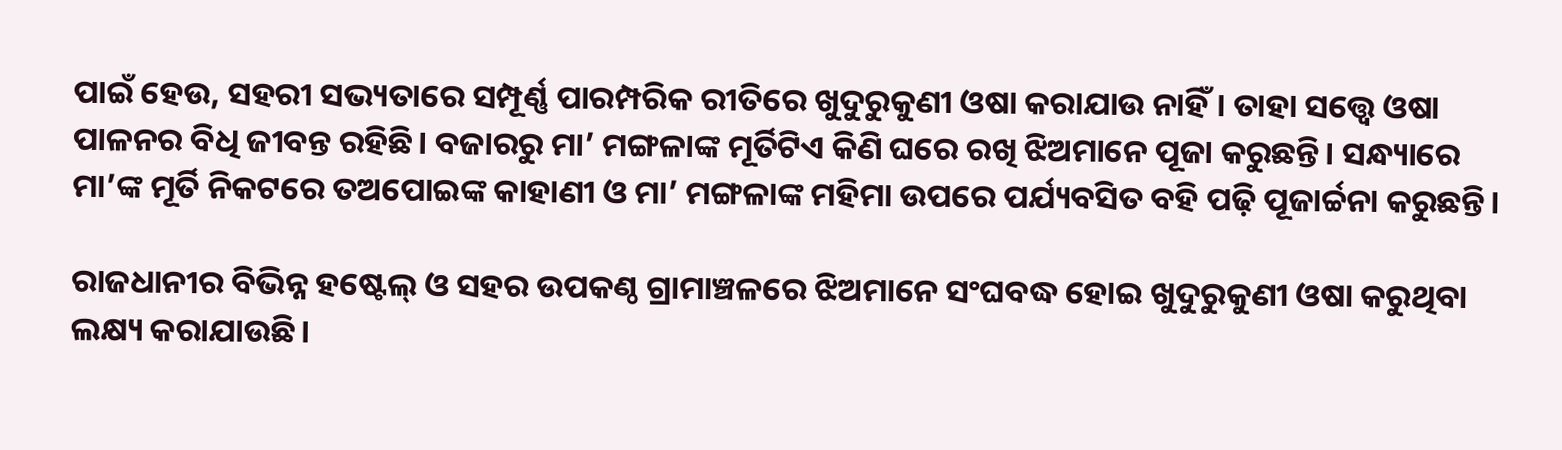ପାଇଁ ହେଉ, ସହରୀ ସଭ୍ୟତାରେ ସମ୍ପୂର୍ଣ୍ଣ ପାରମ୍ପରିକ ରୀତିରେ ଖୁଦୁରୁକୁଣୀ ଓଷା କରାଯାଉ ନାହିଁ। ତାହା ସତ୍ତ୍ବେ ଓଷା ପାଳନର ବିଧି ଜୀବନ୍ତ ରହିଛି। ବଜାରରୁ ମା’ ମଙ୍ଗଳାଙ୍କ ମୂର୍ତିଟିଏ କିଣି ଘରେ ରଖି ଝିଅମାନେ ପୂଜା କରୁଛନ୍ତି। ସନ୍ଧ୍ୟାରେ ମା’ଙ୍କ ମୂର୍ତି ନିକଟରେ ତଅପୋଇଙ୍କ କାହାଣୀ ଓ ମା’ ମଙ୍ଗଳାଙ୍କ ମହିମା ଉପରେ ପର୍ଯ୍ୟବସିତ ବହି ପଢ଼ି ପୂଜାର୍ଚ୍ଚନା କରୁଛନ୍ତି।

ରାଜଧାନୀର ବିଭିନ୍ନ ହଷ୍ଟେଲ୍‌ ଓ ସହର ଉପକଣ୍ଠ ଗ୍ରାମାଞ୍ଚଳରେ ଝିଅମାନେ ସଂଘବଦ୍ଧ ହୋଇ ଖୁଦୁରୁକୁଣୀ ଓଷା କରୁଥିବା ଲକ୍ଷ୍ୟ କରାଯାଉଛି।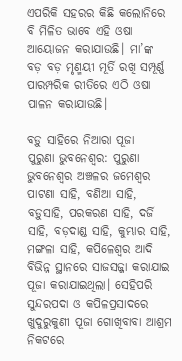ଏପରିକି ସହରର କିଛି କଲୋନିରେ ବି ମିଳିତ ଭାବେ ଏହି ଓଷା ଆୟୋଜନ କରାଯାଉଛି। ମା’ଙ୍କ ବଡ଼ ବଡ଼ ମୃଣ୍ମୟୀ ମୂର୍ତି ରଖି ସମ୍ପୂର୍ଣ୍ଣ ପାରମ୍ପରିକ ରୀତିରେ ଏଠି ଓଷା ପାଳନ କରାଯାଉଛି।

ବଡ଼ୁ ସାହିରେ ନିଆରା ପୂଜା
ପୁରୁଣା ଭୁବନେଶ୍ୱର: ପୁରୁଣା ଭୁବନେଶ୍ବର ଅଞ୍ଚଳର ଜମେଶ୍ୱର ପାଟଣା ସାହି, ବଣିଆ ସାହି, ବଡ଼ୁସାହି, ପରକରଣ ସାହି, ଦର୍ଜି ସାହି, ବଡ଼ଦାଣ୍ଡ ସାହି, କୁମ୍ଭାର ସାହି, ମଙ୍ଗଳା ସାହି, କପିଳେଶ୍ବର ଆଦି ବିଭିନ୍ନ ସ୍ଥାନରେ ସାଜସଜ୍ଜା କରାଯାଇ ପୂଜା କରାଯାଇଥିଲା। ସେହିପରି ସୁନ୍ଦରପଦା ଓ କପିଳପ୍ରସାଦରେ ଖୁଦୁରୁକୁଣୀ ପୂଜା ଗୋଖିବାବା ଆଶ୍ରମ ନିକଟରେ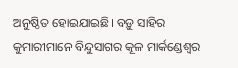ଅନୁଷ୍ଠିତ ହୋଇଯାଇଛି। ବଡ଼ୁ ସାହିର କୁମାରୀମାନେ ବିନ୍ଦୁସାଗର କୂଳ ମାର୍କଣ୍ଡେଶ୍ୱର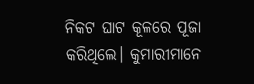ନିକଟ ଘାଟ କୂଳରେ ପୂଜା କରିଥିଲେ। କୁମାରୀମାନେ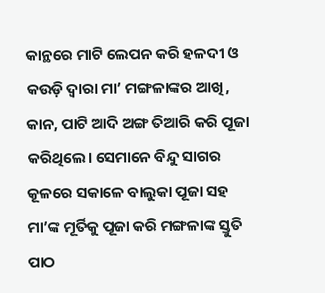କାନ୍ଥରେ ମାଟି ଲେପନ କରି ହଳଦୀ ଓ କଉଡ଼ି ଦ୍ୱାରା ମା’ ମଙ୍ଗଳାଙ୍କର ଆଖି, କାନ, ପାଟି ଆଦି ଅଙ୍ଗ ତିଆରି କରି ପୂଜା କରିଥିଲେ। ସେମାନେ ବିନ୍ଦୁ ସାଗର କୂଳରେ ସକାଳେ ବାଲୁକା ପୂଜା ସହ ମା’ଙ୍କ ମୂର୍ତିକୁ ପୂଜା କରି ମଙ୍ଗଳାଙ୍କ ସ୍ତୁତି ପାଠ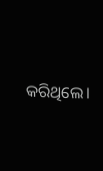କରିଥିଲେ।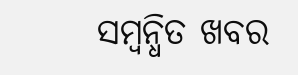ସମ୍ବନ୍ଧିତ ଖବର